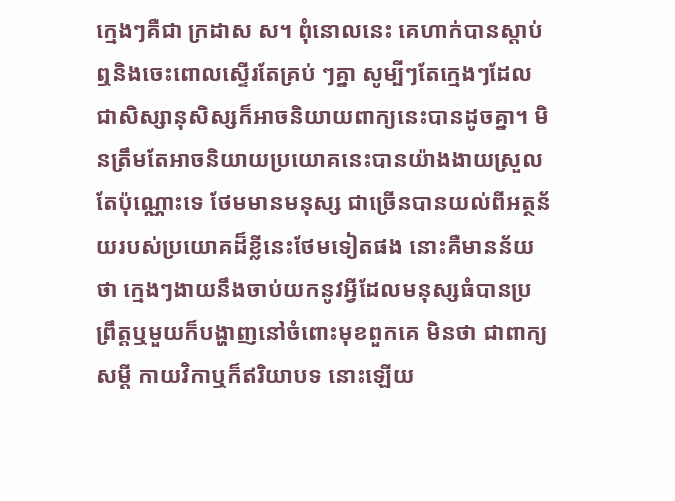ក្មេងៗគឺជា ក្រដាស ស។ ពុំនោលនេះ គេហាក់បានស្តាប់ឮនិងចេះពោលស្ទើរតែគ្រប់ ៗគ្នា សូម្បីៗតែក្មេងៗដែលជាសិស្សានុសិស្សក៏អាចនិយាយពាក្យនេះបានដូចគ្នា។ មិនត្រឹមតែអាចនិយាយប្រយោគនេះបានយ៉ាងងាយស្រួលតែប៉ុណ្ណោះទេ ថែមមានមនុស្ស ជាច្រើនបានយល់ពីអត្ថន័យរបស់ប្រយោគដ៏ខ្លីនេះថែមទៀតផង នោះគឺមានន័យថា ក្មេងៗងាយនឹងចាប់យកនូវអ្វីដែលមនុស្សធំបានប្រព្រឹត្តឬមួយក៏បង្ហាញនៅចំពោះមុខពួកគេ មិនថា ជាពាក្យសម្តី កាយវិកាឬក៏ឥរិយាបទ នោះឡើយ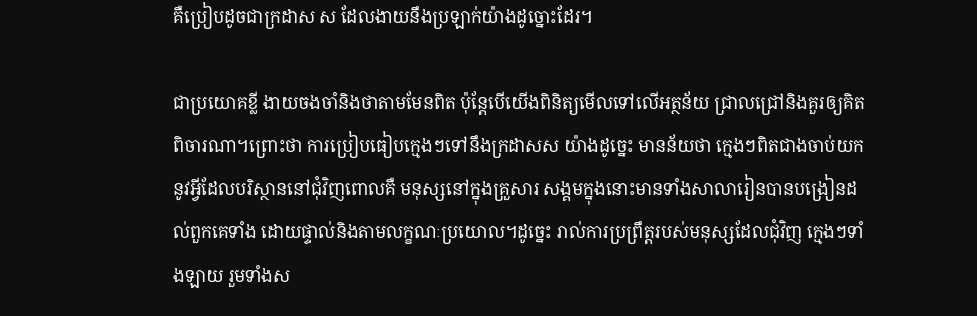គឺប្រៀបដូចជាក្រដាស ស ដែលងាយនឹងប្រឡាក់យ៉ាងដូច្នោះដែរ។

ជាប្រយោគខ្លី ងាយចងចាំនិងថាតាមមែនពិត ប៉ុន្តែបើយើងពិនិត្យមើលទៅលើអត្ថន័យ ជ្រាលជ្រៅនិងគួរឲ្យគិតពិចារណា។ព្រោះថា ការប្រៀបធៀបក្មេងៗទៅនឹងក្រដាសស យ៉ាងដូច្នេះ មានន័យថា ក្មេងៗពិតជាងចាប់យកនូវអ្វីដែលបរិស្ថាននៅជុំវិញពោលគឺ មនុស្សនៅក្នុងគ្រួសារ សង្គមក្នុងនោះមានទាំងសាលារៀនបានបង្រៀនដល់ពួកគេទាំង ដោយផ្ទាល់និងតាមលក្ខណៈប្រយោល។ដូច្នេះ រាល់ការប្រព្រឹត្តរបស់មនុស្សដែលជុំវិញ ក្មេងៗទាំងឡាយ រួមទាំងស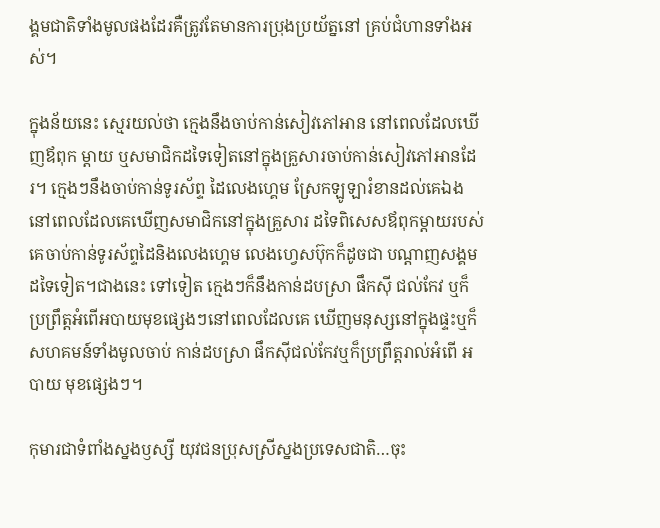ង្គមជាតិទាំងមូលផងដែរគឺត្រូវតែមានការប្រុងប្រយ័ត្ននៅ គ្រប់ជំហានទាំងអស់។

ក្នុងន័យនេះ ស្មេរយល់ថា ក្មេងនឹងចាប់កាន់សៀវភៅអាន នៅពេលដែលឃើញឪពុក ម្តាយ ឬសមាជិកដទៃទៀតនៅក្នុងគ្រួសារចាប់កាន់សៀវភៅអានដែរ។ ក្មេងៗនឹងចាប់កាន់ទូរស័ព្ទ ដៃលេងហ្គេម ស្រែកឡូឡារំខានដល់គេឯងនៅពេលដែលគេឃើញសមាជិកនៅក្នុងគ្រួសារ ដទៃពិសេសឪពុកម្តាយរបស់គេចាប់កាន់ទូរស័ព្ទដៃនិងលេងហ្គេម លេងហ្វេសប៊ុកក៏ដូចជា បណ្តាញសង្គមដទៃទៀត។ជាងនេះ ទៅទៀត ក្មេងៗក៏នឹងកាន់ដបស្រា ផឹកស៊ី ជល់កែវ ឬក៏ប្រព្រឹត្តអំពើអបាយមុខផ្សេងៗនៅពេលដែលគេ ឃើញមនុស្សនៅក្នុងផ្ទះឬក៏ សហគមន៍ទាំងមូលចាប់ កាន់ដបស្រា ផឹកស៊ីជល់កែវឬក៏ប្រព្រឹត្តរាល់អំពើ អបាយ មុខផ្សេងៗ។

កុមារជាទំពាំងស្នងឫស្សី យុវជនប្រុសស្រីស្នងប្រទេសជាតិ…ចុះ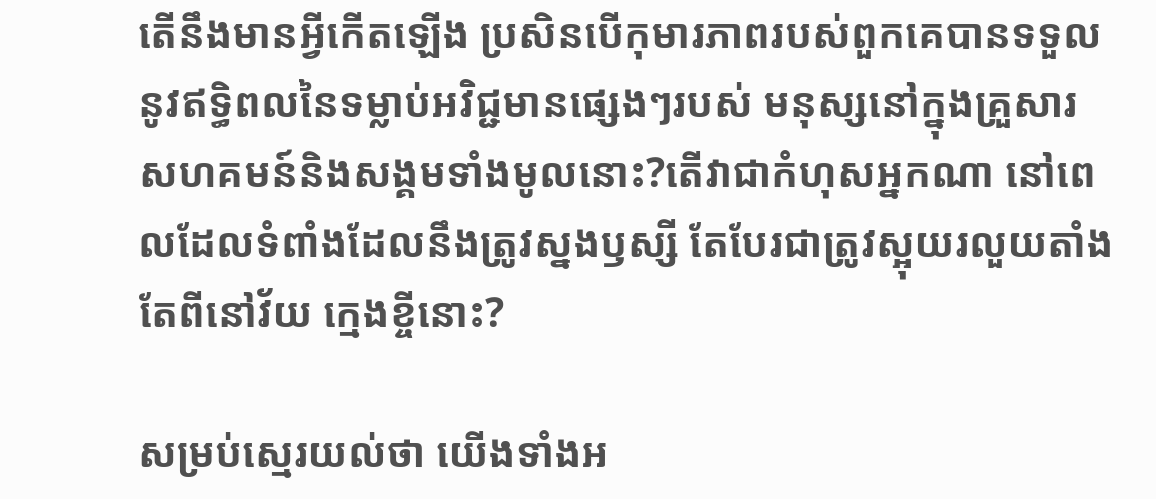តើនឹងមានអ្វីកើតឡើង ប្រសិនបើកុមារភាពរបស់ពួកគេបានទទួលនូវឥទ្ធិពលនៃទម្លាប់អវិជ្ជមានផ្សេងៗរបស់ មនុស្សនៅក្នុងគ្រួសារ សហគមន៍និងសង្គមទាំងមូលនោះ?តើវាជាកំហុសអ្នកណា នៅពេលដែលទំពាំងដែលនឹងត្រូវស្នងឫស្សី តែបែរជាត្រូវស្អុយរលួយតាំងតែពីនៅវ័យ ក្មេងខ្ចីនោះ?

សម្រប់ស្មេរយល់ថា យើងទាំងអ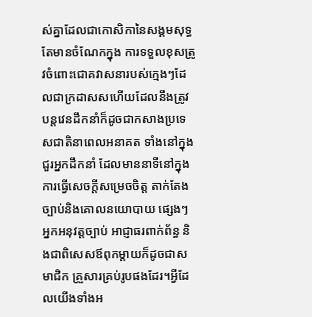ស់គ្នាដែលជាកោសិកានៃសង្គមសុទ្ធតែមានចំណែកក្នុង ការទទួលខុសត្រូវចំពោះជោគវាសនារបស់ក្មេងៗដែលជាក្រដាសសហើយដែលនឹងត្រូវ បន្តវេនដឹកនាំក៏ដូចជាកសាងប្រទេសជាតិនាពេលអនាគត ទាំងនៅក្នុងជួរអ្នកដឹកនាំ ដែលមាននាទីនៅក្នុងការធ្វើសេចក្តីសម្រេចចិត្ត តាក់តែងច្បាប់និងគោលនយោបាយ ផ្សេងៗ អ្នកអនុវត្តច្បាប់ អាជ្ញាធរពាក់ព័ន្ធ និងជាពិសេសឪពុកម្តាយក៏ដូចជាសមាជិក គ្រួសារគ្រប់រូបផងដែរ។អ្វីដែលយើងទាំងអ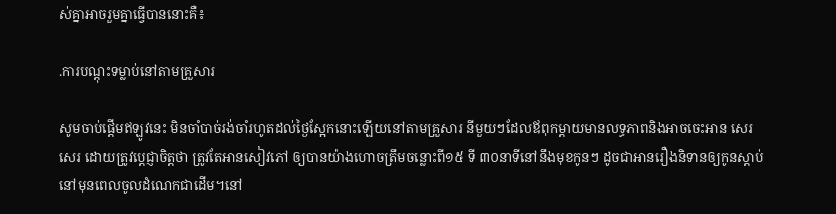ស់គ្នាអាចរួមគ្នាធ្វើបាននោះគឺ៖

.ការបណ្តុះទម្លាប់នៅតាមគ្រួសារ

សូមចាប់ផ្តើមឥឡូវនេះ មិនចាំបាច់រង់ចាំរហូតដល់ថ្ងៃស្អែកនោះឡើយនៅតាមគ្រួសារ នីមួយៗដែលឪពុកម្តាយមានលទ្ធភាពនិងអាចចេះអាន សេរសេរ ដោយត្រូវប្តេជ្ញាចិត្តថា ត្រូវតែអានសៀវភៅ ឲ្យបានយ៉ាងហោចត្រឹមចន្លោះពី១៥ ទី ៣០នាទីនៅនឹងមុខកូនៗ ដូចជាអានរឿងនិទានឲ្យកូនស្តាប់នៅមុនពេលចូលដំណេកជាដើម។នៅ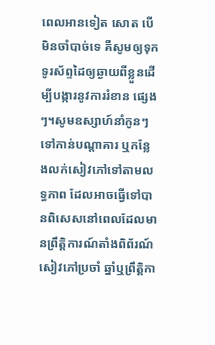ពេលអានទៀត សោត បើមិនចាំបាច់ទេ គឺសូមឲ្យទុកទូរស័ព្ទដៃឲ្យឆ្ងាយពីខ្លួនដើម្បីបង្ការនូវការរំខាន ផ្សេងៗ។សូមឧស្សាហ៍នាំកូនៗទៅកាន់បណ្តាគារ ឬកន្លែងលក់សៀវភៅទៅតាមលទ្ធភាព ដែលអាចធ្វើទៅបានពិសេសនៅពេលដែលមានព្រឹត្តិការណ៍តាំងពិព័រណ៍សៀវភៅប្រចាំ ឆ្នាំឬព្រឹត្តិកា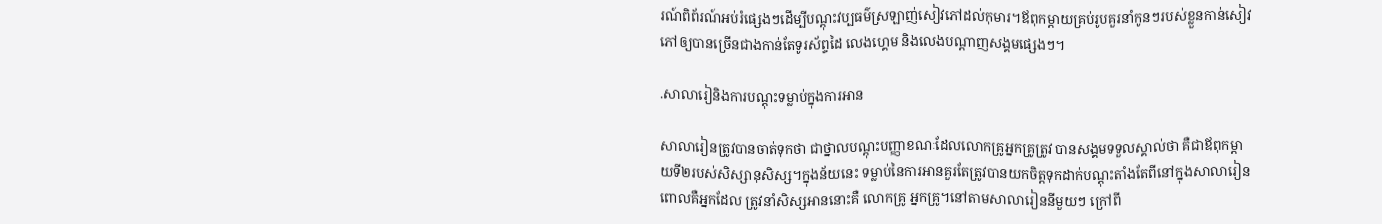រណ៍ពិព័រណ៍អប់រំផ្សេងៗដើម្បីបណ្តុះវប្បធម៌ស្រឡាញ់សៀវភៅដល់កុមារ។ឪពុកម្តាយគ្រប់រូបគួរនាំកូនៗរបស់ខ្លួនកាន់សៀវភៅឲ្យបានច្រើនជាងកាន់តែទូរស័ព្ទដៃ លេងហ្គេម និងលេងបណ្តាញសង្គមផ្សេងៗ។

.សាលារៀនិងការបណ្តុះទម្លាប់ក្នុងការអាន

សាលារៀនត្រូវបានចាត់ទុកថា ជាថ្នាលបណ្តុះបញ្ញាខណៈដែលលោកគ្រូអ្នកគ្រូត្រូវ បានសង្គមទទួលស្គាល់ថា គឺជាឪពុកម្តាយទី២របស់សិស្សានុសិស្ស។ក្នុងន័យនេះ ទម្លាប់នៃការអានគួរតែត្រូវបានយកចិត្តទុកដាក់បណ្តុះតាំងតែពីនៅក្នុងសាលារៀនពោលគឺអ្នកដែល ត្រូវនាំសិស្សអាននោះគឺ លោកគ្រូ អ្នកគ្រូ។នៅតាមសាលារៀននីមួយៗ ក្រៅពី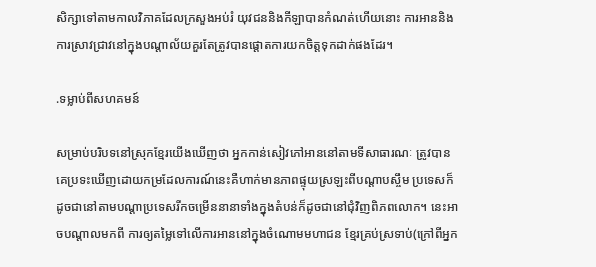សិក្សាទៅតាមកាលវិភាគដែលក្រសួងអប់រំ យុវជននិងកីឡាបានកំណត់ហើយនោះ ការអាននិងការស្រាវជ្រាវនៅក្នុងបណ្តាល័យគួរតែត្រូវបានផ្តោតការយកចិត្តទុកដាក់ផងដែរ។

.ទម្លាប់ពីសហគមន៍

សម្រាប់បរិបទនៅស្រុកខ្មែរយើងឃើញថា អ្នកកាន់សៀវភៅអាននៅតាមទីសាធារណៈ ត្រូវបានគេប្រទះឃើញដោយកម្រដែលការណ៍នេះគឺហាក់មានភាពផ្ទុយស្រឡះពីបណ្តាបស្ចឹម ប្រទេសក៏ដូចជានៅតាមបណ្តាប្រទេសរីកចម្រើននានាទាំងក្នុងតំបន់ក៏ដូចជានៅជុំវិញពិភពលោក។ នេះអាចបណ្តាលមកពី ការឲ្យតម្លៃទៅលើការអាននៅក្នុងចំណោមមហាជន ខ្មែរគ្រប់ស្រទាប់(ក្រៅពីអ្នក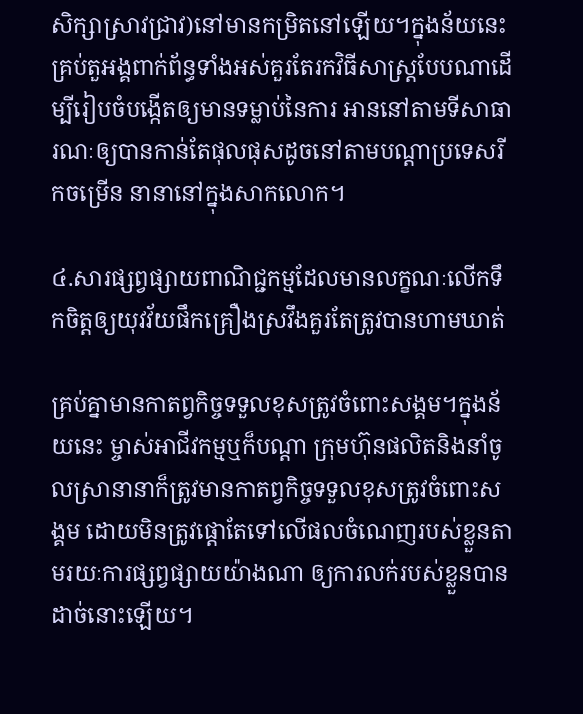សិក្សាស្រាវជ្រាវ)នៅមានកម្រិតនៅឡើយ។ក្នុងន័យនេះ គ្រប់តួអង្គពាក់ព័ន្ធទាំងអស់គួរតែរកវិធីសាស្ត្របែបណាដើម្បីរៀបចំបង្កើតឲ្យមានទម្លាប់នៃការ អាននៅតាមទីសាធារណៈឲ្យបានកាន់តែផុលផុសដូចនៅតាមបណ្តាប្រទេសរីកចម្រើន នានានៅក្នុងសាកលោក។

៤.សារផ្សព្វផ្សាយពាណិជ្ជកម្មដែលមានលក្ខណៈលើកទឹកចិត្តឲ្យយុវវ័យផឹកគ្រឿងស្រវឹងគួរតែត្រូវបានហាមឃាត់

គ្រប់គ្នាមានកាតព្វកិច្ចទទួលខុសត្រូវចំពោះសង្គម។ក្នុងន័យនេះ ម្ចាស់អាជីវកម្មឬក៏បណ្តា ក្រុមហ៊ុនផលិតនិងនាំចូលស្រានានាក៏ត្រូវមានកាតព្វកិច្ចទទួលខុសត្រូវចំពោះសង្គម ដោយមិនត្រូវផ្តោតែទៅលើផលចំណេញរបស់ខ្លួនតាមរយៈការផ្សព្វផ្សាយយ៉ាងណា ឲ្យការលក់របស់ខ្លួនបានដាច់នោះឡើយ។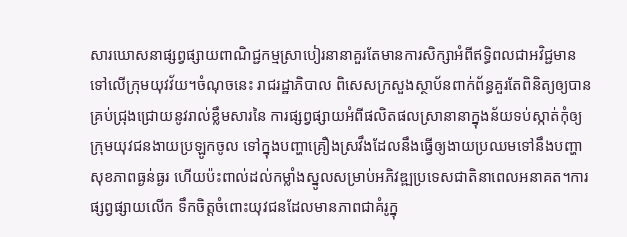សារឃោសនាផ្សព្វផ្សាយពាណិជ្ជកម្មស្រាបៀរនានាគួរតែមានការសិក្សាអំពីឥទ្ធិពលជាអវិជ្ជមានទៅលើក្រុមយុវវ័យ។ចំណុចនេះ រាជរដ្ឋាភិបាល ពិសេសក្រសួងស្ថាប័នពាក់ព័ន្ធគួរតែពិនិត្យឲ្យបានគ្រប់ជ្រុងជ្រោយនូវរាល់ខ្លឹមសារនៃ ការផ្សព្វផ្សាយអំពីផលិតផលស្រានានាក្នុងន័យទប់ស្កាត់កុំឲ្យក្រុមយុវជនងាយប្រឡូកចូល ទៅក្នុងបញ្ហាគ្រឿងស្រវឹងដែលនឹងធ្វើឲ្យងាយប្រឈមទៅនឹងបញ្ហាសុខភាពធ្ងន់ធ្ងរ ហើយប៉ះពាល់ដល់កម្លាំងស្នូលសម្រាប់អភិវឌ្ឍប្រទេសជាតិនាពេលអនាគត។ការផ្សព្វផ្សាយលើក ទឹកចិត្តចំពោះយុវជនដែលមានភាពជាគំរូក្នុ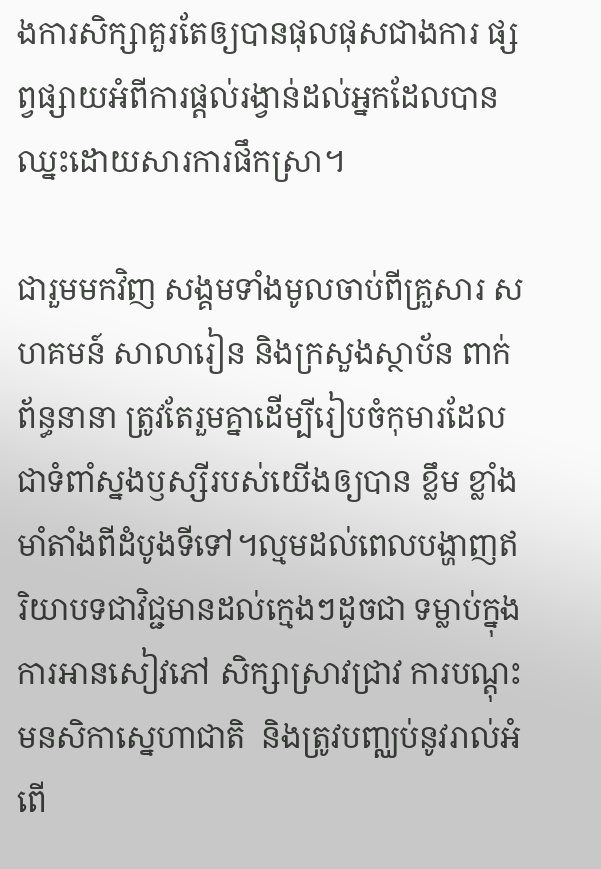ងការសិក្សាគួរតែឲ្យបានផុលផុសជាងការ ផ្សព្វផ្សាយអំពីការផ្តល់រង្វាន់ដល់អ្នកដែលបានឈ្នះដោយសារការផឹកស្រា។

ជារួមមកវិញ សង្គមទាំងមូលចាប់ពីគ្រួសារ សហគមន៍ សាលារៀន និងក្រសួងស្ថាប័ន ពាក់ព័ន្ធនានា ត្រូវតែរួមគ្នាដើម្បីរៀបចំកុមារដែលជាទំពាំស្នងឫស្សីរបស់យើងឲ្យបាន ខ្លឹម ខ្លាំង មាំតាំងពីដំបូងទីទៅ។ល្មមដល់ពេលបង្ហាញឥរិយាបទជាវិជ្ជមានដល់ក្មេងៗដូចជា ទម្លាប់ក្នុងការអានសៀវភៅ សិក្សាស្រាវជ្រាវ ការបណ្តុះមនសិកាស្នេហាជាតិ  និងត្រូវបញ្ឈប់នូវរាល់អំពើ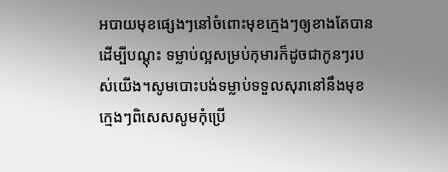អបាយមុខផ្សេងៗនៅចំពោះមុខក្មេងៗឲ្យខាងតែបានដើម្បីបណ្តុះ ទម្លាប់ល្អសម្រប់កុមារក៏ដូចជាកូនៗរបស់យើង។សូមបោះបង់ទម្លាប់ទទួលសុរានៅនឹងមុខក្មេងៗពិសេសសូមកុំប្រើ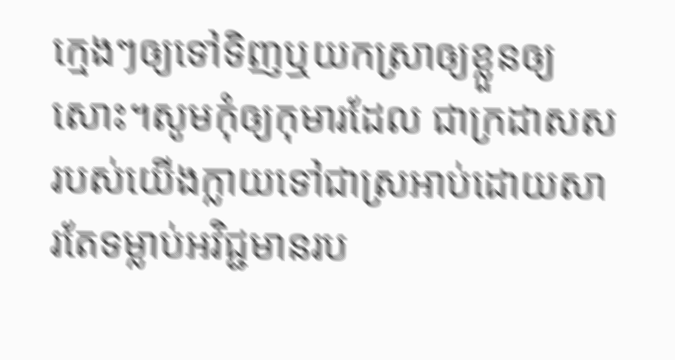ក្មេងៗឲ្យទៅទិញឬយកស្រាឲ្យខ្លួនឲ្យសោះ។សូមកុំឲ្យកុមារដែល ជាក្រដាសសរបស់យើងក្លាយទៅជាស្រអាប់ដោយសារតែទម្លាប់អវិជ្ជមានរប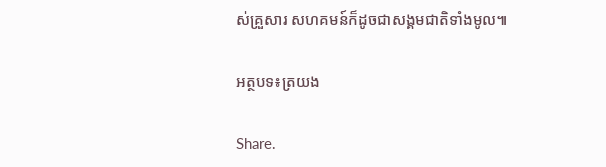ស់គ្រួសារ សហគមន៍ក៏ដូចជាសង្គមជាតិទាំងមូល៕

អត្ថបទ៖ត្រយង

Share.